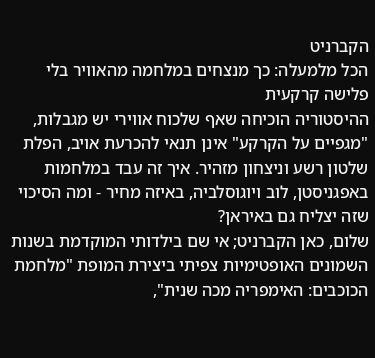הקברניט
הכל מלמעלה: כך מנצחים במלחמה מהאוויר בלי פלישה קרקעית
ההיסטוריה הוכיחה שאף שלכוח אווירי יש מגבלות, "מגפיים על הקרקע" אינן תנאי להכרעת אויב, הפלת שלטון רשע וניצחון מזהיר. איך זה עבד במלחמות באפגניסטן, לוב ויוגוסלביה, באיזה מחיר - ומה הסיכוי שזה יצליח גם באיראן?
שלום, כאן הקברניט; אי שם בילדותי המוקדמת בשנות השמונים האופטימיות צפיתי ביצירת המופת "מלחמת הכוכבים: האימפריה מכה שנית",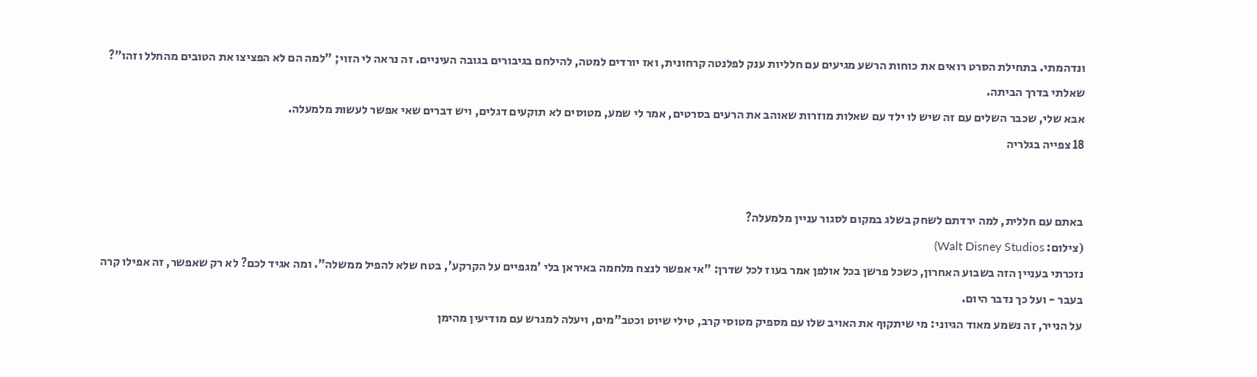ונדהמתי. בתחילת הסרט רואים את כוחות הרשע מגיעים עם חלליות ענק לפלנטה קרחונית, ואז יורדים למטה, להילחם בגיבורים בגובה העיניים. זה נראה לי הזוי; "למה הם לא הפציצו את הטובים מהחלל וזהו"? שאלתי בדרך הביתה.
אבא שלי, שכבר השלים עם זה שיש לו ילד עם שאלות מוזרות שאוהב את הרעים בסרטים, אמר לי שמע, מטוסים לא תוקעים דגלים, ויש דברים שאי אפשר לעשות מלמעלה.
18 צפייה בגלריה


באתם עם חללית, למה ירדתם לשחק בשלג במקום לסגור עניין מלמעלה?
(צילום: Walt Disney Studios)
נזכרתי בעניין הזה בשבוע האחרון, כשכל פרשן בכל אולפן אמר בעוז לכל שדרן: "אי אפשר לנצח מלחמה באיראן בלי 'מגפיים על הקרקע', בטח שלא להפיל ממשלה". ומה אגיד לכם? לא רק שאפשר, זה אפילו קרה בעבר - ועל כך נדבר היום.
על הנייר, זה נשמע מאוד הגיוני: מי שיתקוף את האויב שלו עם מספיק מטוסי קרב, טילי שיוט וכטב"מים, ויעלה למגרש עם מודיעין מהימן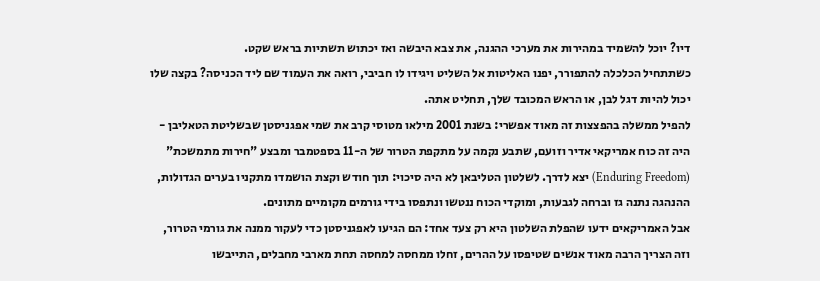דיו? יוכל להשמיד במהירות את מערכי ההגנה, את צבא היבשה ואז יכתוש תשתיות בראש שקט.
כשתתחיל הכלכלה להתפורר, יפנו האליטות אל השליט ויגידו לו חביבי, רואה את העמוד שם ליד הכניסה? בקצה שלו יכול להיות דגל לבן, או הראש המכובד שלך, תחליט אתה.
להפיל ממשלה בהפצצות זה מאוד אפשרי: בשנת 2001 מילאו מטוסי קרב את שמי אפגניסטן שבשליטת הטאליבן - היה זה כוח אמריקאי אדיר וזועם, שתבע נקמה על מתקפת הטרור של ה-11 בספטמבר ומבצע "חירות מתמשכת" (Enduring Freedom) יצא לדרך. לשלטון הטליבאן לא היה סיכוי: תוך חודש וקצת הושמדו מתקניו בערים הגדולות, ההנהגה נתנה גז וברחה לגבעות, ומוקדי הכוח ננטשו ונתפסו בידי גורמים מקומיים מתונים.
אבל האמריקאים ידעו שהפלת השלטון היא רק צעד אחד: הם הגיעו לאפגניסטן כדי לעקור ממנה את גורמי הטרור, וזה הצריך הרבה מאוד אנשים שטיפסו על ההרים, זחלו ממחסה למחסה תחת מארבי מחבלים, התייבשו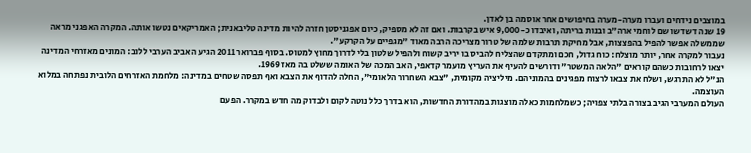במוצבים נידחים ועברו מערה-מערה בחיפושים אחר אוסמה בן לאדן.
19 שנה דשדשו שם לוחמי ארה"ב ובנות בריתה, ואיבדו כ-9,000 איש בקרבות. ואם זה לא מספיק, כיום אפגניסטן חזרה להיות מדינה טליבאנית; האמריקאים נטשו אותה. המקרה האפגני מראה שממשלה אפשר להפיל בהפצצות, אבל מחיקת תרבות שלמה של טרור מצריכה הרבה מאוד "מגפיים על הקרקע".
נעבור למקרה אחר, יותר מוצלח: כוח גדול, חכם ומתקדם שהצליח להביס בו יריב קשוח ולהפיל שלטון בלי לדרוך מחוץ למטוס. בסוף פברואר 2011 הגיע האביב הערבי ללוב: המונים מאזרחי המדינה יצאו לרחובות כשהם קוראים "הלאה המשטר" ודורשים להעיף את העריץ מועמר קדאפי, האב המכה של האומה ששלט בה מאז 1969.
הנ"ל לא התרגש, ושלח את צבאו לרצוח מפגינים בהמוניהם. מיליציה מקומית, "צבא השחרור הלאומי", החלה להדוף את הצבא ואף תפסה שטחים במדינה: מלחמת האזרחים הלובית נפתחה במלוא העוצמה.
העולם המערבי הגיב בצורה בלתי צפויה; כשמלחמות כאלה מוצגות במהדורת החדשות, הוא בדרך כלל נוטה לקום ולבדוק מה חדש במקרר. הפעם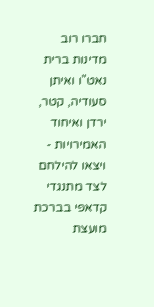חברו רוב מדינות ברית נאט"ו ואיתן סעודיה, קטר, ירדן ואיחוד האמירויות - ויצאו להילחם לצד מתנגדי קדאפי בברכת מועצת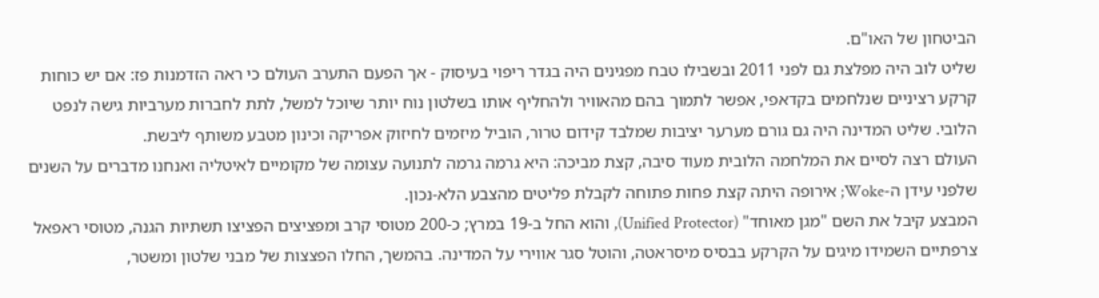הביטחון של האו"ם.
שליט לוב היה מפלצת גם לפני 2011 ובשבילו טבח מפגינים היה בגדר ריפוי בעיסוק - אך הפעם התערב העולם כי ראה הזדמנות פז: אם יש כוחות קרקע רציניים שנלחמים בקדאפי, אפשר לתמוך בהם מהאוויר ולהחליף אותו בשלטון נוח יותר שיוכל למשל, לתת לחברות מערביות גישה לנפט הלובי. שליט המדינה היה גם גורם מערער יציבות שמלבד קידום טרור, הוביל מיזמים לחיזוק אפריקה וכינון מטבע משותף ליבשת.
העולם רצה לסיים את המלחמה הלובית מעוד סיבה, קצת מביכה: היא גרמה גרמה לתנועה עצומה של מקומיים לאיטליה ואנחנו מדברים על השנים שלפני עידן ה-Woke; אירופה היתה קצת פחות פתוחה לקבלת פליטים מהצבע הלא-נכון.
המבצע קיבל את השם "מגן מאוחד" (Unified Protector), והוא החל ב-19 במרץ; כ-200 מטוסי קרב ומפציצים הפציצו תשתיות הגנה, מטוסי ראפאל צרפתיים השמידו מיגים על הקרקע בבסיס מיסראטה, והוטל סגר אווירי על המדינה. בהמשך, החלו הפצצות של מבני שלטון ומשטר,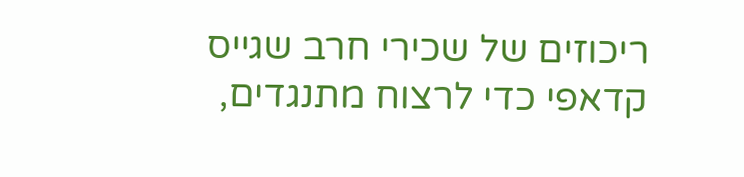ריכוזים של שכירי חרב שגייס קדאפי כדי לרצוח מתנגדים,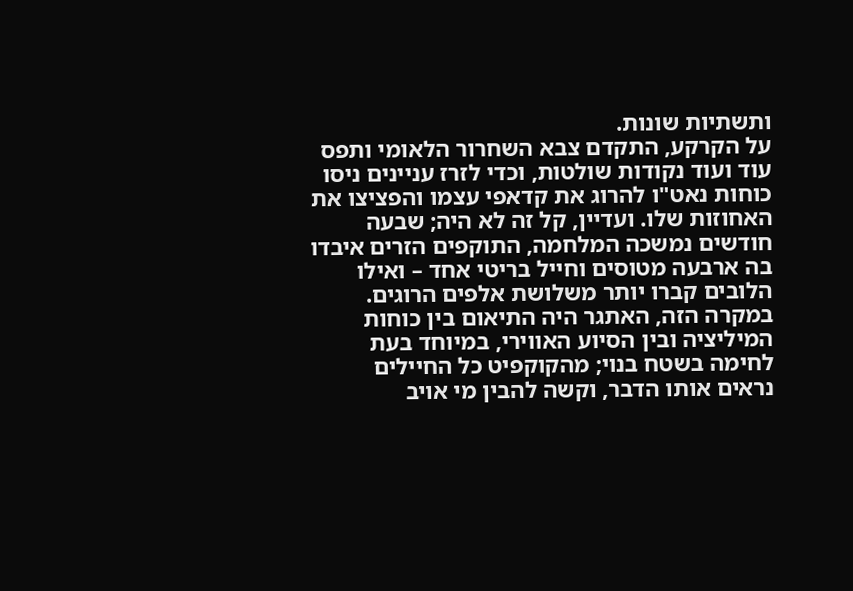ותשתיות שונות.
על הקרקע, התקדם צבא השחרור הלאומי ותפס עוד ועוד נקודות שולטות, וכדי לזרז עניינים ניסו כוחות נאט"ו להרוג את קדאפי עצמו והפציצו את האחוזות שלו. ועדיין, קל זה לא היה; שבעה חודשים נמשכה המלחמה, התוקפים הזרים איבדו בה ארבעה מטוסים וחייל בריטי אחד – ואילו הלובים קברו יותר משלושת אלפים הרוגים.
במקרה הזה, האתגר היה התיאום בין כוחות המיליציה ובין הסיוע האווירי, במיוחד בעת לחימה בשטח בנוי; מהקוקפיט כל החיילים נראים אותו הדבר, וקשה להבין מי אויב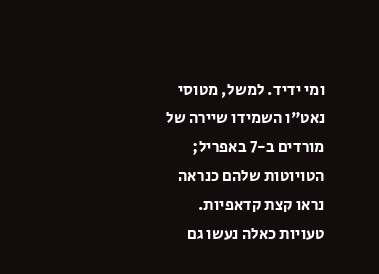ומי ידיד. למשל, מטוסי נאט"ו השמידו שיירה של מורדים ב-7 באפריל; הטויוטות שלהם כנראה נראו קצת קדאפיות. טעויות כאלה נעשו גם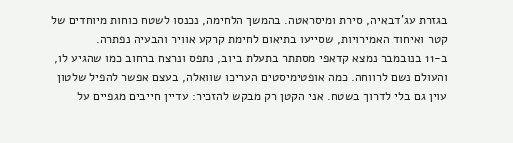בגזרת עג'דבאיה, סירת ומיסראטה. בהמשך הלחימה, נכנסו לשטח כוחות מיוחדים של קטר ואיחוד האמירויות, שסייעו בתיאום לחימת קרקע אוויר והבעיה נפתרה.
ב-11 בנובמבר נמצא קדאפי מסתתר בתעלת ביוב, נתפס ונרצח ברחוב כמו שהגיע לו, והעולם נשם לרווחה. כמה אופטימיסטים העריכו שוואלה, בעצם אפשר להפיל שלטון עוין גם בלי לדרוך בשטח. אני הקטן רק מבקש להזכיר: עדיין חייבים מגפיים על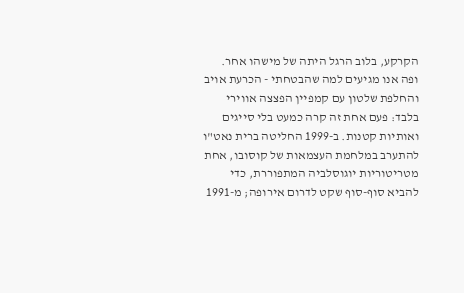הקרקע, בלוב הרגל היתה של מישהו אחר.
ופה אנו מגיעים למה שהבטחתי - הכרעת אויב והחלפת שלטון עם קמפיין הפצצה אווירי בלבד: פעם אחת זה קרה כמעט בלי סייגים ואותיות קטנות. ב-1999 החליטה ברית נאט"ו להתערב במלחמת העצמאות של קוסובו, אחת מטריטוריות יוגוסלביה המתפוררת, כדי להביא סוף-סוף שקט לדרום אירופה; מ-1991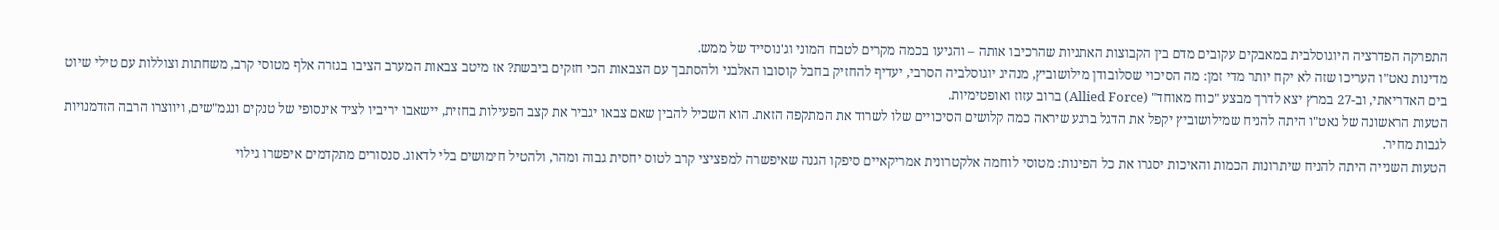התפרקה הפדרציה היוגוסלבית במאבקים עקובים מדם בין הקבוצות האתניות שהרכיבו אותה – והגיעו בכמה מקרים לטבח המוני וג'נוסייד של ממש.
מדינות נאט"ו העריכו שזה לא יקח יותר מדי זמן: מה הסיכוי שסלובודן מילושוביץ, מנהיג יוגוסלביה הסרבי, יעדיף להחזיק בחבל קוסובו האלבני ולהסתבך עם הצבאות הכי חזקים ביבשת? אז מיטב צבאות המערב הציבו בגזרה אלף מטוסי קרב, משחתות וצוללות עם טילי שיוט בים האדריאתי, וב-27 במרץ יצא לדרך מבצע "כוח מאוחד" (Allied Force) ברוב עזוז ואופטימיות.
הטעות הראשונה של נאט"ו היתה להניח שמילושוביץ יקפל את הדגל ברגע שיראה כמה קלושים הסיכויים שלו לשרוד את המתקפה הזאת. הוא השכיל להבין שאם צבאו יגביר את קצב הפעילות בחזית, יישאבו יריביו לציד אינסופי של טנקים ונגמ"שים, ויווצרו הרבה הזדמנויות לגבות מחיר.
הטעות השנייה היתה להניח שיתרונות הכמות והאיכות יסגרו את כל הפינות: מטוסי לוחמה אלקטרונית אמריקאיים סיפקו הגנה שאיפשרה למפציצי קרב לטוס יחסית גבוה ומהר, ולהטיל חימושים בלי לדאוג. סנסורים מתקדמים איפשרו גילוי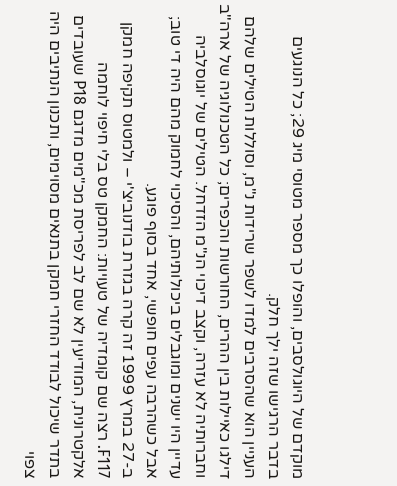מוקדם של היוגולסבים, והופלו כך מספר מטוסי מיג 29; כל הנוגעים בדבר הרגישו שזה ילך חלק.
העניין הוא שהסרבים למדו לשפר שרידות נ"מ, וסוללות הטילים שלהם דילגו כאיילות בין ההרים, החורשות והכפרים; כל הטכנולוגיה של ארה"ב וחברותיה לא עזרה, וקצב דיכוי הנ"מ הזדחל. הטילים של יוגוסלביה עדיין היו ישנים ומוגבלים ביכולותיהם, והסיכוי לחמוק מהם היה די טוב; אבל כשהרבה עפים חופשי, אחד בסוף פוגע.
ב-27 במרץ 1999 זה קרה בגזרת בודנוביצ'י – ולמטוס תקיפה חמקן F117. רצה שם קומדיה של טעויות: החמקן טס בלי חיפוי לוחמה אלקטרונית, המודיעין לא שם לב לפריסת מכ"מים מדגם P18 שעובדים בתדר שיכול לבודד החזרי חמקן בתנאים מסוימים, ותכנון הנתיבים היה צפוי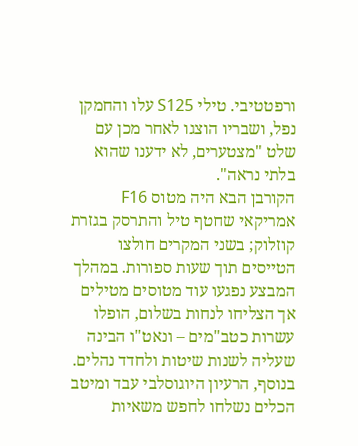ורפטטיבי. טילי S125 עלו והחמקן נפל, ושבריו הוצגו לאחר מכן עם שלט "מצטערים, לא ידענו שהוא בלתי נראה".
הקורבן הבא היה מטוס F16 אמריקאי שחטף טיל והתרסק בגזרת קוזלוק; בשני המקרים חולצו הטייסים תוך שעות ספורות. במהלך המבצע נפגעו עוד מטוסים מטילים אך הצליחו לנחות בשלום, הופלו עשרות כטב"מים – ונאט"ו הבינה שעליה לשנות שיטות ולחדד נהלים. בנוסף, הרעיון היוגוסלבי עבד ומיטב הכלים נשלחו לחפש משאיות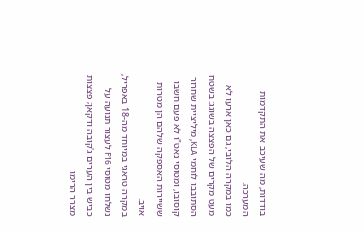בודדות, מה שעיכב את התקדמות המערכה.
כמו במקרה הלובי, גם כאן ארעו לא מעט מקרים של הפצצה בשוגג: בשטח הסתובבו לוחמי KLA, מיליציית שחרור קוסובו, ומטוסי נאט"ו לא פעם חשבו ששיירות האספקה שלהם הן מטרות אויב.
במקרה טראגי במיוחד מה-18 באפריל, נשלחו מטוסי F16 לעצור תנועה על כביש בין הערים ג'קובה ודקאן; פצצות מצרר הרימו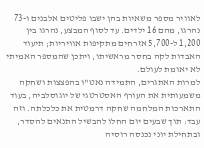לאוויר מספר משאיות בהן ישבו פליטים אלבנים ו-73 נהרגו, מהם 16 ילדים. עד לסוף המבצע, נהרגו בין 1,200 ל-5,700 אזרחים מתקיפות אוויריות; תיעוד האבדות לקה בחסר מראשיתו, ויתכן שהמספר האמיתי לא יאומת לעולם.
למרות האתגרים, התמידה נאט"ו בהפצצות ושחקה משמעותית את העורף האסטרטגי של יוגוסלביה, בעוד התארכות המלחמה שחקה דרמטית את כלכלתה. וזה עבד: תוך שבעים יום החלו להבשיל התנאים להסדר, ובתחילת יוני נכנסה רוסיה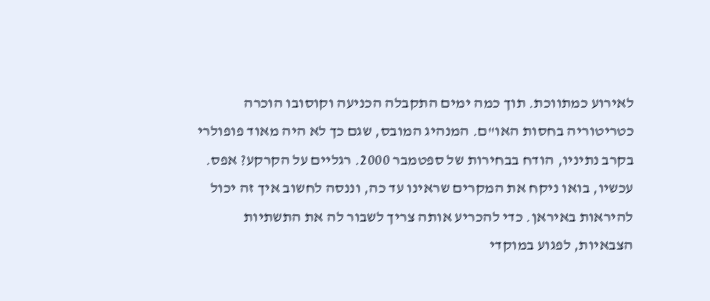לאירוע כמתווכת. תוך כמה ימים התקבלה הכניעה וקוסובו הוכרה כטריטוריה בחסות האו"ם. המנהיג המובס, שגם כך לא היה מאוד פופולרי בקרב נתיניו, הודח בבחירות של ספטמבר 2000. רגליים על הקרקע? אפס.
עכשיו, בואו ניקח את המקרים שראינו עד כה, וננסה לחשוב איך זה יכול להיראות באיראן. כדי להכריע אותה צריך לשבור לה את התשתיות הצבאיות, לפגוע במוקדי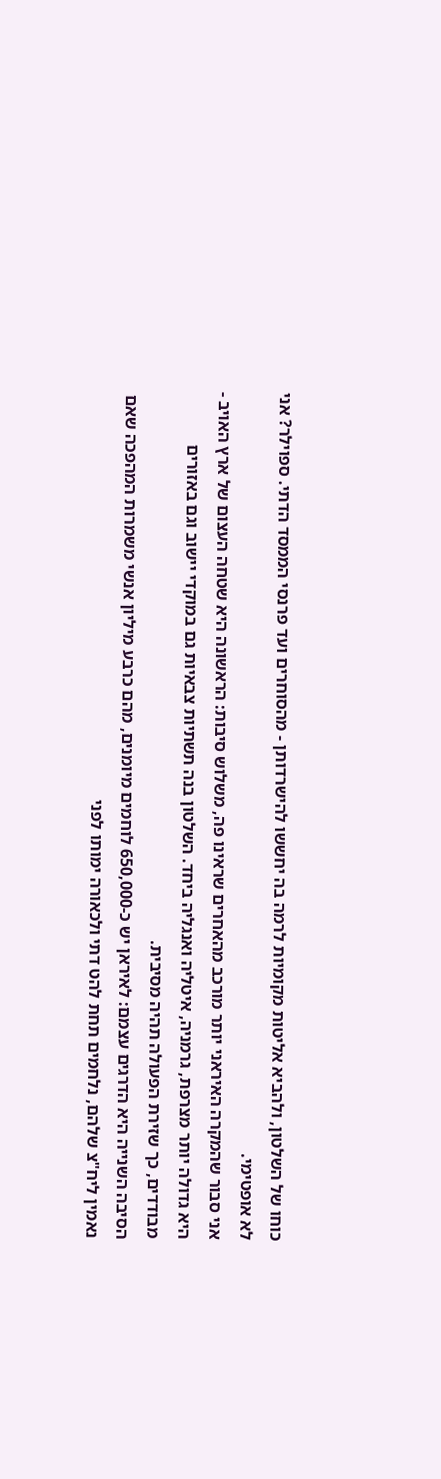כוחו של השלטון, ולהביא אליטות מקומיות לרמה בה יחששו להישרדותן - מהסוחרים ועד פרנסי הממסד הדתי. ספוילר? אני לא אופטימי.
אני סבור שהמקרה האיראני יותר מורכב מהאחרים שראינו פה, משלוש סיבות: הראשונה היא שטחה העצום של ארץ האויב - היא גדולה יותר מצרפת, גרמניה, איטליה ואנגליה ביחד. השלטון בנה תשתיות צבאיות גם במוקדי יישוב וגם באזורים מבודדים, כך שזירת הפעולה תהיה מסיבית.
הסיבה השנייה היא הדרגים עצמם: לאיראן יש כ-650,000 לוחמים מיומנים, מהם כרבע מיליון אנשי משמרות המהפכה שאם נאמין ליח"צ שלהם, נלחמים תחת להט דתי ולכאורה ימותו לפני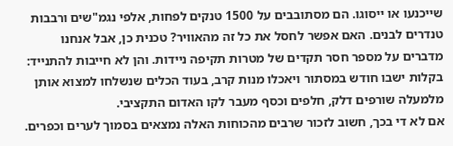שייכנעו או ייסוגו. הם מסתובבים על 1500 טנקים לפחות, אלפי נגמ"שים ורבבות טנדרים לבנים. האם אפשר לחסל את כל זה מהאוויר? טכנית כן, אבל אנחנו מדברים על מספר חסר תקדים של מטרות תקיפה ניידות. והן לא חייבות להתנייד: בקלות ישבו חודש במסתור ויאכלו מנות קרב, בעוד הכלים שנשלחו למצוא אותן מלמעלה שורפים דלק, חלפים וכסף מעבר לקו האדום התקציבי.
אם לא די בכך, חשוב לזכור שרבים מהכוחות האלה נמצאים בסמוך לערים וכפרים.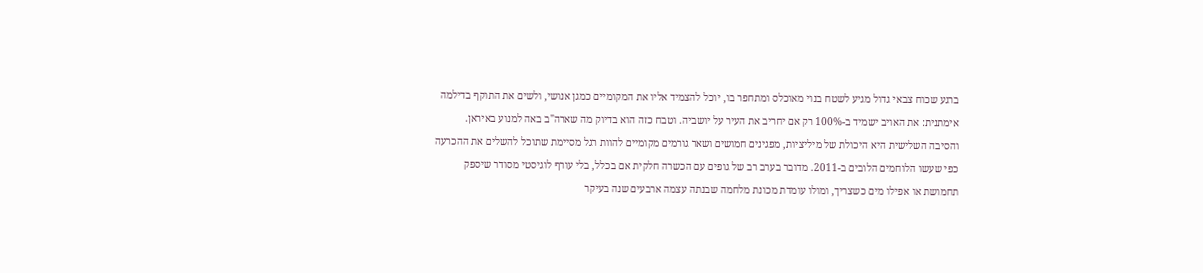ברגע שכוח צבאי גדול מגיע לשטח בנוי מאוכלס ומתחפר בו, יוכל להצמיד אליו את המקומיים כמגן אנושי, ולשים את התוקף בדילמה אימתנית: את האויב ישמיד ב-100% רק אם יחריב את העיר על יושביה. וטבח כזה הוא בדיוק מה שארה"ב באה למנוע באיראן.
והסיבה השלישית היא היכולת של מיליציות, מפגינים חמושים ושאר גורמים מקומיים להוות רגל מסיימת שתוכל להשלים את ההכרעה כפי שעשו הלוחמים הלובים ב-2011. מדובר בערב רב של גופים עם הכשרה חלקית אם בכלל, בלי עורף לוגיסטי מסודר שיספק תחמושת או אפילו מים כשצריך, ומולו עומדת מכונת מלחמה שבנתה עצמה ארבעים שנה בעיקר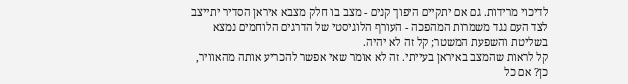לדיכוי מרידות. גם אם יתקיים היפוך קנים - מצב בו חלק מצבא איראן הסדיר יתייצב לצד העם נגד משמרות המהפכה - העורף הלוגיסטי של הדרגים הלוחמים נמצא בשליטת והשפעת המשטר; קל זה לא יהיה.
קל לראות שהמצב באיראן בעייתי. זה לא אומר שאי אפשר להכריע אותה מהאוויר, כן? אם כל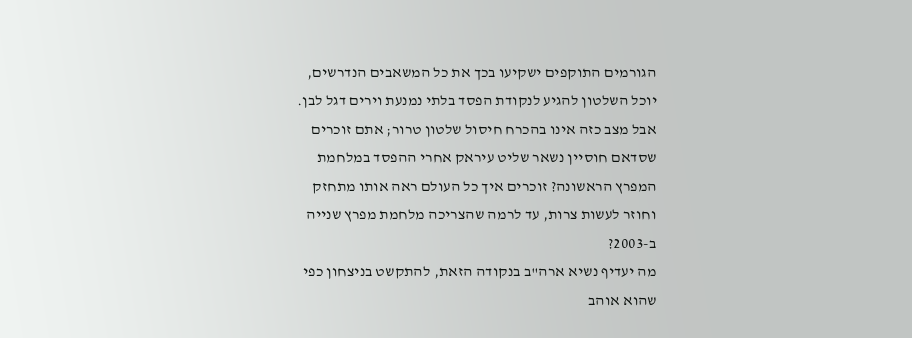הגורמים התוקפים ישקיעו בכך את כל המשאבים הנדרשים, יוכל השלטון להגיע לנקודת הפסד בלתי נמנעת וירים דגל לבן.
אבל מצב כזה אינו בהכרח חיסול שלטון טרור; אתם זוכרים שסדאם חוסיין נשאר שליט עיראק אחרי ההפסד במלחמת המפרץ הראשונה? זוכרים איך כל העולם ראה אותו מתחזק וחוזר לעשות צרות, עד לרמה שהצריכה מלחמת מפרץ שנייה ב-2003?
מה יעדיף נשיא ארה"ב בנקודה הזאת, להתקשט בניצחון כפי שהוא אוהב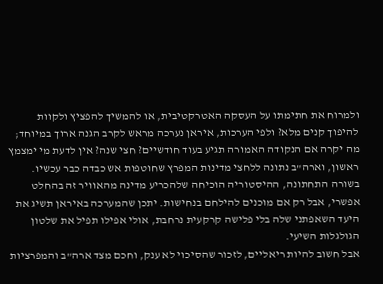ולמרוח את חתימתו על העסקה האטרקטיבית, או להמשיך להפציץ ולקוות להיפוך קנים מלא? ולפי הערכות, איראן נערכה מראש לקרב הגנה ארוך במיוחד; מה יקרה אם הנקודה האמורה תגיע בעוד חודשיים? חצי שנה? אין לדעת מי ימצמץ ראשון, וארה"ב נתונה ללחצי מדינות המפרץ שחוטפות אש כבדה כבר עכשיו.
בשורה התחתונה, ההיסטוריה הוכיחה שלהכריע מדינה מהאוויר זה בהחלט אפשרי, אבל רק אם מוכנים להילחם בנחישות. יתכן שהמערכה באיראן תשיג את היעד השאפתני שלה בלי פלישה קרקעית נרחבת, אולי אפילו תפיל את שלטון הגולגלות השיעי.
אבל חשוב להיות ריאליים, לזכור שהסיכוי לא ענק, וחכם מצד ארה"ב והמפרציות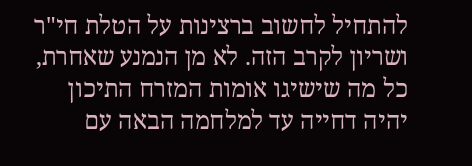להתחיל לחשוב ברצינות על הטלת חי"ר ושריון לקרב הזה. לא מן הנמנע שאחרת, כל מה שישיגו אומות המזרח התיכון יהיה דחייה עד למלחמה הבאה עם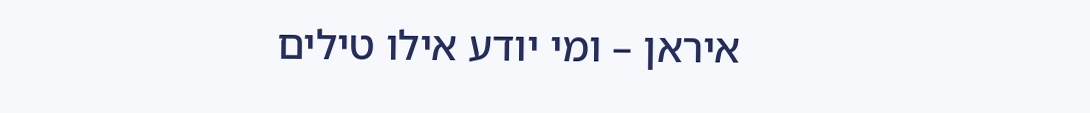איראן – ומי יודע אילו טילים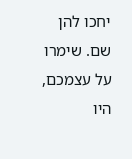יחכו להן שם. שימרו על עצמכם, היו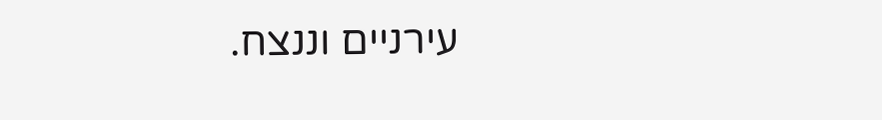עירניים וננצח.